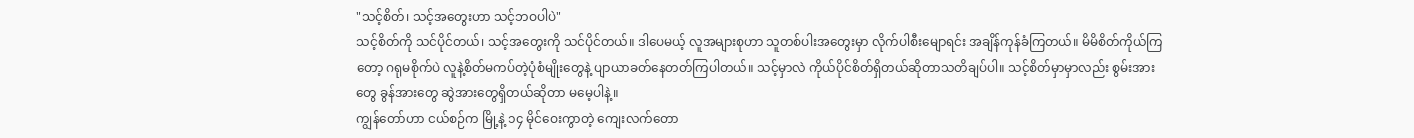"သင့်စိတ်၊ သင့်အတွေးဟာ သင့်ဘဝပါပဲ"
သင့်စိတ်ကို သင်ပိုင်တယ်၊ သင့်အတွေးကို သင်ပိုင်တယ်။ ဒါပေမယ့် လူအများစုဟာ သူတစ်ပါးအတွေးမှာ လိုက်ပါစီးမျောရင်း အချိန်ကုန်ခံကြတယ်။ မိမိစိတ်ကိုယ်ကြတော့ ဂရုမစိုက်ပဲ လူနဲ့စိတ်မကပ်တဲ့ပုံစံမျိုးတွေနဲ့ ပျာယာခတ်နေတတ်ကြပါတယ်။ သင့်မှာလဲ ကိုယ်ပိုင်စိတ်ရှိတယ်ဆိုတာသတိချပ်ပါ။ သင့်စိတ်မှာမှာလည်း စွမ်းအားတွေ ခွန်အားတွေ ဆွဲအားတွေရှိတယ်ဆိုတာ မမေ့ပါနဲ့။
ကျွန်တော်ဟာ ငယ်စဉ်က မြို့နဲ့ ၁၄ မိုင်ဝေးကွာတဲ့ ကျေးလက်တော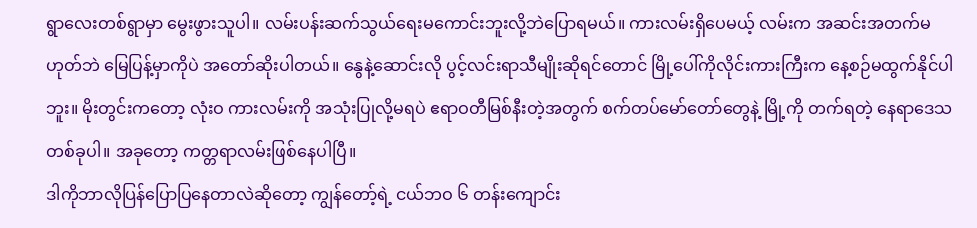ရွာလေးတစ်ရွာမှာ မွေးဖွားသူပါ။ လမ်းပန်းဆက်သွယ်ရေးမကောင်းဘူးလို့ဘဲပြောရမယ်။ ကားလမ်းရှိပေမယ့် လမ်းက အဆင်းအတက်မဟုတ်ဘဲ မြေပြန့်မှာကိုပဲ အတော်ဆိုးပါတယ်။ နွေနဲ့ဆောင်းလို ပွင့်လင်းရာသီမျိုးဆိုရင်တောင် မြို့ပေါ်ကိုလိုင်းကားကြီးက နေ့စဉ်မထွက်နိုင်ပါဘူး။ မိုးတွင်းကတော့ လုံးဝ ကားလမ်းကို အသုံးပြုလို့မရပဲ ဧရာဝတီမြစ်နီးတဲ့အတွက် စက်တပ်မော်တော်တွေနဲ့ မြို့ကို တက်ရတဲ့ နေရာဒေသတစ်ခုပါ။ အခုတော့ ကတ္တရာလမ်းဖြစ်နေပါပြီ။
ဒါကိုဘာလိုပြန်ပြောပြနေတာလဲဆိုတော့ ကျွန်တော့်ရဲ့ ငယ်ဘဝ ၆ တန်းကျောင်း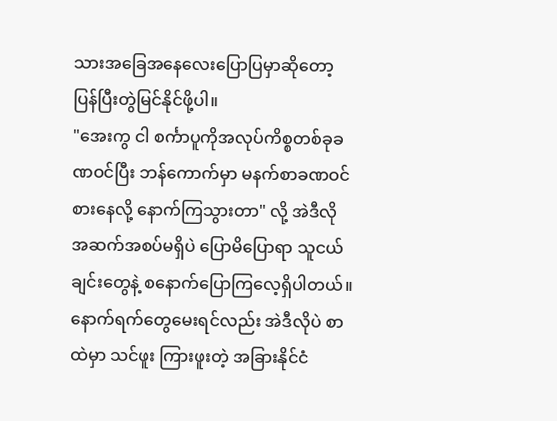သားအခြေအနေလေးပြောပြမှာဆိုတော့ ပြန်ပြီးတွဲမြင်နိုင်ဖို့ပါ။
"အေးကွ ငါ စင်္ကာပူကိုအလုပ်ကိစ္စတစ်ခုခဏဝင်ပြီး ဘန်ကောက်မှာ မနက်စာခဏဝင်စားနေလို့ နောက်ကြသွားတာ" လို့ အဲဒီလို အဆက်အစပ်မရှိပဲ ပြောမိပြောရာ သူငယ်ချင်းတွေနဲ့ စနောက်ပြောကြလေ့ရှိပါတယ်။
နောက်ရက်တွေမေးရင်လည်း အဲဒီလိုပဲ စာထဲမှာ သင်ဖူး ကြားဖူးတဲ့ အခြားနိုင်ငံ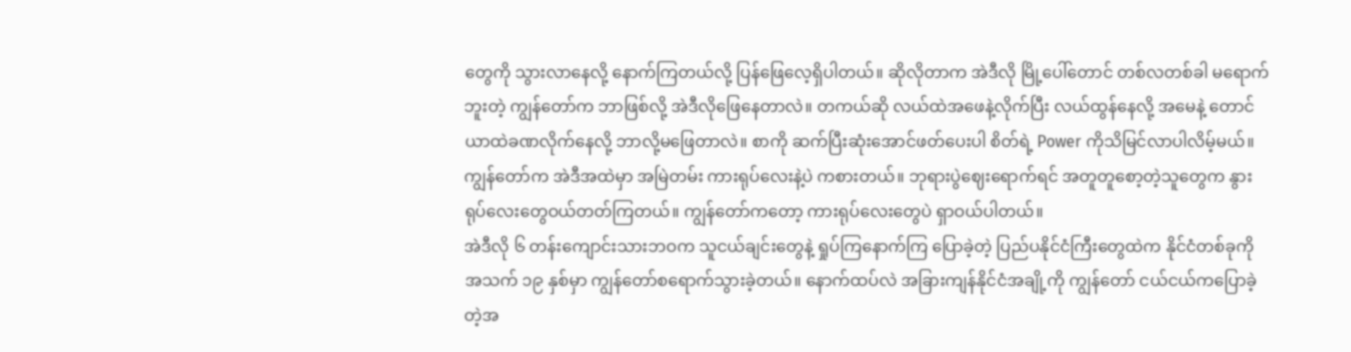တွေကို သွားလာနေလို့ နောက်ကြတယ်လို့ ပြန်ဖြေလေ့ရှိပါတယ်။ ဆိုလိုတာက အဲဒီလို မြို့ပေါ်တောင် တစ်လတစ်ခါ မရောက်ဘူးတဲ့ ကျွန်တော်က ဘာဖြစ်လို့ အဲဒီလိုဖြေနေတာလဲ။ တကယ်ဆို လယ်ထဲအဖေနဲ့လိုက်ပြီး လယ်ထွန်နေလို့ အမေနဲ့ တောင်ယာထဲခဏလိုက်နေလို့ ဘာလို့မဖြေတာလဲ။ စာကို ဆက်ပြီးဆုံးအောင်ဖတ်ပေးပါ စိတ်ရဲ့ Power ကိုသိမြင်လာပါလိမ့်မယ်။
ကျွန်တော်က အဲဒီအထဲမှာ အမြဲတမ်း ကားရုပ်လေးနဲ့ပဲ ကစားတယ်။ ဘုရားပွဲဈေးရောက်ရင် အတူတူစော့တဲ့သူတွေက နွားရုပ်လေးတွေဝယ်တတ်ကြတယ်။ ကျွန်တော်ကတော့ ကားရုပ်လေးတွေပဲ ရှာဝယ်ပါတယ်။
အဲဒီလို ၆ တန်းကျောင်းသားဘဝက သူငယ်ချင်းတွေနဲ့ ရှုပ်ကြနောက်ကြ ပြောခဲ့တဲ့ ပြည်ပနိုင်ငံကြီးတွေထဲက နိုင်ငံတစ်ခုကို အသက် ၁၉ နှစ်မှာ ကျွန်တော်စရောက်သွားခဲ့တယ်။ နောက်ထပ်လဲ အခြားကျန်နိုင်ငံအချို့ကို ကျွန်တော် ငယ်ငယ်ကပြောခဲ့တဲ့အ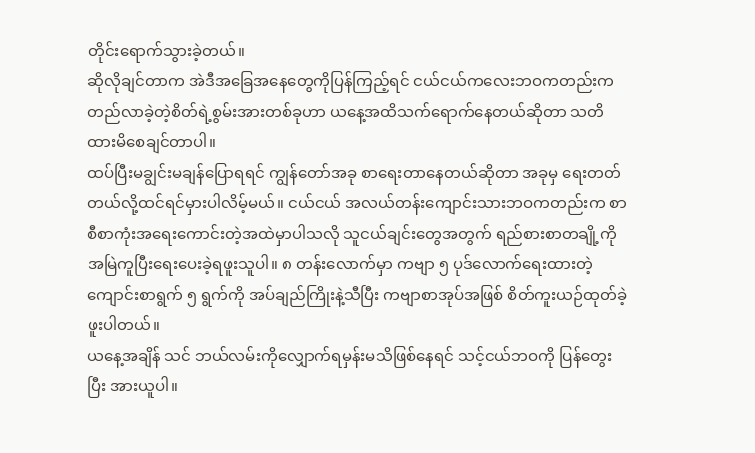တိုင်းရောက်သွားခဲ့တယ်။
ဆိုလိုချင်တာက အဲဒီအခြေအနေတွေကိုပြန်ကြည့်ရင် ငယ်ငယ်ကလေးဘဝကတည်းက တည်လာခဲ့တဲ့စိတ်ရဲ့စွမ်းအားတစ်ခုဟာ ယနေ့အထိသက်ရောက်နေတယ်ဆိုတာ သတိထားမိစေချင်တာပါ။
ထပ်ပြီးမချွင်းမချန်ပြောရရင် ကျွန်တော်အခု စာရေးတာနေတယ်ဆိုတာ အခုမှ ရေးတတ်တယ်လို့ထင်ရင်မှားပါလိမ့်မယ်။ ငယ်ငယ် အလယ်တန်းကျောင်းသားဘဝကတည်းက စာစီစာကုံးအရေးကောင်းတဲ့အထဲမှာပါသလို သူငယ်ချင်းတွေအတွက် ရည်စားစာတချို့ကို အမြဲကူပြီးရေးပေးခဲ့ရဖူးသူပါ။ ၈ တန်းလောက်မှာ ကဗျာ ၅ ပုဒ်လောက်ရေးထားတဲ့ ကျောင်းစာရွက် ၅ ရွက်ကို အပ်ချည်ကြိုးနဲ့သီပြီး ကဗျာစာအုပ်အဖြစ် စိတ်ကူးယဉ်ထုတ်ခဲ့ဖူးပါတယ်။
ယနေ့အချိန် သင် ဘယ်လမ်းကိုလျှောက်ရမှန်းမသိဖြစ်နေရင် သင့်ငယ်ဘဝကို ပြန်တွေးပြီး အားယူပါ။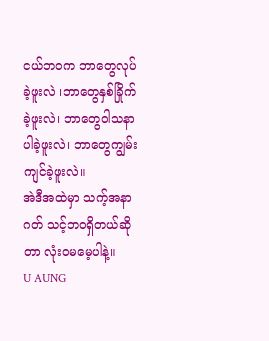ငယ်ဘဝက ဘာတွေလုပ်ခဲ့ဖူးလဲ ၊ဘာတွေနှစ်ခြိုက်ခဲ့ဖူးလဲ၊ ဘာတွေဝါသနာပါခဲ့ဖူးလဲ၊ ဘာတွေကျွမ်းကျင်ခဲ့ဖူးလဲ။
အဲဒီအထဲမှာ သက့်အနာဂတ် သင့်ဘဝရှိတယ်ဆိုတာ လုံးဝမမေ့ပါနဲ့။
U AUNG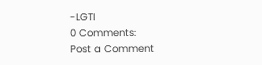-LGTI
0 Comments:
Post a Comment